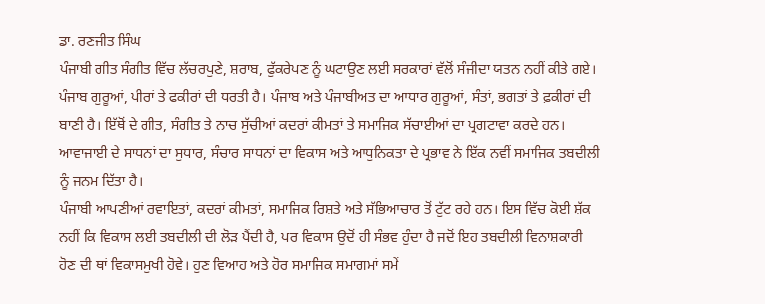ਡਾ. ਰਣਜੀਤ ਸਿੰਘ
ਪੰਜਾਬੀ ਗੀਤ ਸੰਗੀਤ ਵਿੱਚ ਲੱਚਰਪੁਣੇ, ਸ਼ਰਾਬ, ਫੁੱਕਰੇਪਣ ਨੂੰ ਘਟਾਉਣ ਲਈ ਸਰਕਾਰਾਂ ਵੱਲੋਂ ਸੰਜੀਦਾ ਯਤਨ ਨਹੀਂ ਕੀਤੇ ਗਏ। ਪੰਜਾਬ ਗੁਰੂਆਂ, ਪੀਰਾਂ ਤੇ ਫਕੀਰਾਂ ਦੀ ਧਰਤੀ ਹੈ। ਪੰਜਾਬ ਅਤੇ ਪੰਜਾਬੀਅਤ ਦਾ ਆਧਾਰ ਗੁਰੂਆਂ, ਸੰਤਾਂ, ਭਗਤਾਂ ਤੇ ਫ਼ਕੀਰਾਂ ਦੀ ਬਾਣੀ ਹੈ। ਇੱਥੋਂ ਦੇ ਗੀਤ, ਸੰਗੀਤ ਤੇ ਨਾਚ ਸੁੱਚੀਆਂ ਕਦਰਾਂ ਕੀਮਤਾਂ ਤੇ ਸਮਾਜਿਕ ਸੱਚਾਈਆਂ ਦਾ ਪ੍ਰਗਟਾਵਾ ਕਰਦੇ ਹਨ। ਆਵਾਜਾਈ ਦੇ ਸਾਧਨਾਂ ਦਾ ਸੁਧਾਰ, ਸੰਚਾਰ ਸਾਧਨਾਂ ਦਾ ਵਿਕਾਸ ਅਤੇ ਆਧੁਨਿਕਤਾ ਦੇ ਪ੍ਰਭਾਵ ਨੇ ਇੱਕ ਨਵੀਂ ਸਮਾਜਿਕ ਤਬਦੀਲੀ ਨੂੰ ਜਨਮ ਦਿੱਤਾ ਹੈ।
ਪੰਜਾਬੀ ਆਪਣੀਆਂ ਰਵਾਇਤਾਂ, ਕਦਰਾਂ ਕੀਮਤਾਂ, ਸਮਾਜਿਕ ਰਿਸ਼ਤੇ ਅਤੇ ਸੱਭਿਆਚਾਰ ਤੋਂ ਟੁੱਟ ਰਹੇ ਹਨ। ਇਸ ਵਿੱਚ ਕੋਈ ਸ਼ੱਕ ਨਹੀਂ ਕਿ ਵਿਕਾਸ ਲਈ ਤਬਦੀਲੀ ਦੀ ਲੋੜ ਪੈਂਦੀ ਹੈ, ਪਰ ਵਿਕਾਸ ਉਦੋਂ ਹੀ ਸੰਭਵ ਹੁੰਦਾ ਹੈ ਜਦੋਂ ਇਹ ਤਬਦੀਲੀ ਵਿਨਾਸ਼ਕਾਰੀ ਹੋਣ ਦੀ ਥਾਂ ਵਿਕਾਸਮੁਖੀ ਹੋਵੇ। ਹੁਣ ਵਿਆਹ ਅਤੇ ਹੋਰ ਸਮਾਜਿਕ ਸਮਾਗਮਾਂ ਸਮੇਂ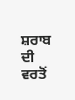ਸ਼ਰਾਬ ਦੀ ਵਰਤੋਂ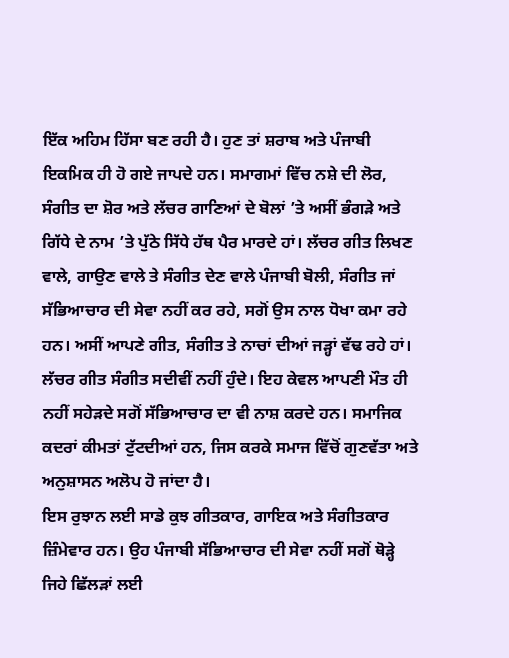ਇੱਕ ਅਹਿਮ ਹਿੱਸਾ ਬਣ ਰਹੀ ਹੈ। ਹੁਣ ਤਾਂ ਸ਼ਰਾਬ ਅਤੇ ਪੰਜਾਬੀ ਇਕਮਿਕ ਹੀ ਹੋ ਗਏ ਜਾਪਦੇ ਹਨ। ਸਮਾਗਮਾਂ ਵਿੱਚ ਨਸ਼ੇ ਦੀ ਲੋਰ, ਸੰਗੀਤ ਦਾ ਸ਼ੋਰ ਅਤੇ ਲੱਚਰ ਗਾਣਿਆਂ ਦੇ ਬੋਲਾਂ ’ਤੇ ਅਸੀਂ ਭੰਗੜੇ ਅਤੇ ਗਿੱਧੇ ਦੇ ਨਾਮ ’ਤੇ ਪੁੱਠੇ ਸਿੱਧੇ ਹੱਥ ਪੈਰ ਮਾਰਦੇ ਹਾਂ। ਲੱਚਰ ਗੀਤ ਲਿਖਣ ਵਾਲੇ, ਗਾਉਣ ਵਾਲੇ ਤੇ ਸੰਗੀਤ ਦੇਣ ਵਾਲੇ ਪੰਜਾਬੀ ਬੋਲੀ, ਸੰਗੀਤ ਜਾਂ ਸੱਭਿਆਚਾਰ ਦੀ ਸੇਵਾ ਨਹੀਂ ਕਰ ਰਹੇ, ਸਗੋਂ ਉਸ ਨਾਲ ਧੋਖਾ ਕਮਾ ਰਹੇ ਹਨ। ਅਸੀਂ ਆਪਣੇ ਗੀਤ, ਸੰਗੀਤ ਤੇ ਨਾਚਾਂ ਦੀਆਂ ਜੜ੍ਹਾਂ ਵੱਢ ਰਹੇ ਹਾਂ। ਲੱਚਰ ਗੀਤ ਸੰਗੀਤ ਸਦੀਵੀਂ ਨਹੀਂ ਹੁੰਦੇ। ਇਹ ਕੇਵਲ ਆਪਣੀ ਮੌਤ ਹੀ ਨਹੀਂ ਸਹੇੜਦੇ ਸਗੋਂ ਸੱਭਿਆਚਾਰ ਦਾ ਵੀ ਨਾਸ਼ ਕਰਦੇ ਹਨ। ਸਮਾਜਿਕ ਕਦਰਾਂ ਕੀਮਤਾਂ ਟੁੱਟਦੀਆਂ ਹਨ, ਜਿਸ ਕਰਕੇ ਸਮਾਜ ਵਿੱਚੋਂ ਗੁਣਵੱਤਾ ਅਤੇ ਅਨੁਸ਼ਾਸਨ ਅਲੋਪ ਹੋ ਜਾਂਦਾ ਹੈ।
ਇਸ ਰੁਝਾਨ ਲਈ ਸਾਡੇ ਕੁਝ ਗੀਤਕਾਰ, ਗਾਇਕ ਅਤੇ ਸੰਗੀਤਕਾਰ ਜ਼ਿੰਮੇਵਾਰ ਹਨ। ਉਹ ਪੰਜਾਬੀ ਸੱਭਿਆਚਾਰ ਦੀ ਸੇਵਾ ਨਹੀਂ ਸਗੋਂ ਥੋੜ੍ਹੇ ਜਿਹੇ ਛਿੱਲੜਾਂ ਲਈ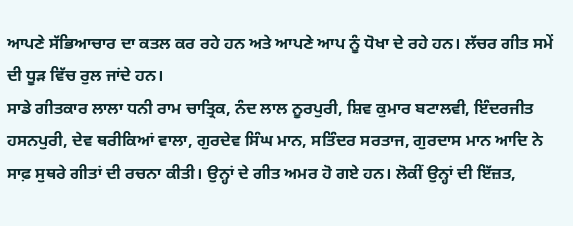ਆਪਣੇ ਸੱਭਿਆਚਾਰ ਦਾ ਕਤਲ ਕਰ ਰਹੇ ਹਨ ਅਤੇ ਆਪਣੇ ਆਪ ਨੂੰ ਧੋਖਾ ਦੇ ਰਹੇ ਹਨ। ਲੱਚਰ ਗੀਤ ਸਮੇਂ ਦੀ ਧੂੜ ਵਿੱਚ ਰੁਲ ਜਾਂਦੇ ਹਨ।
ਸਾਡੇ ਗੀਤਕਾਰ ਲਾਲਾ ਧਨੀ ਰਾਮ ਚਾਤ੍ਰਿਕ, ਨੰਦ ਲਾਲ ਨੂਰਪੁਰੀ, ਸ਼ਿਵ ਕੁਮਾਰ ਬਟਾਲਵੀ, ਇੰਦਰਜੀਤ ਹਸਨਪੁਰੀ, ਦੇਵ ਥਰੀਕਿਆਂ ਵਾਲਾ, ਗੁਰਦੇਵ ਸਿੰਘ ਮਾਨ, ਸਤਿੰਦਰ ਸਰਤਾਜ, ਗੁਰਦਾਸ ਮਾਨ ਆਦਿ ਨੇ ਸਾਫ਼ ਸੁਥਰੇ ਗੀਤਾਂ ਦੀ ਰਚਨਾ ਕੀਤੀ। ਉਨ੍ਹਾਂ ਦੇ ਗੀਤ ਅਮਰ ਹੋ ਗਏ ਹਨ। ਲੋਕੀਂ ਉਨ੍ਹਾਂ ਦੀ ਇੱਜ਼ਤ,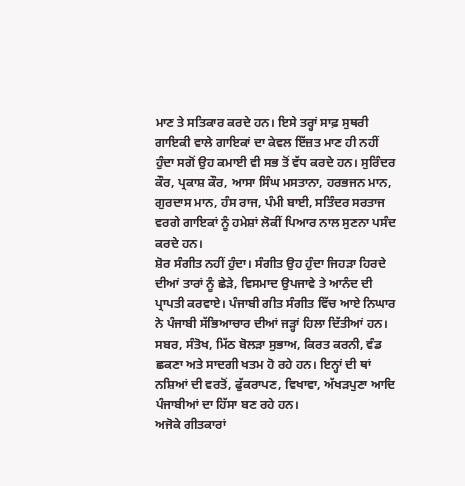ਮਾਣ ਤੇ ਸਤਿਕਾਰ ਕਰਦੇ ਹਨ। ਇਸੇ ਤਰ੍ਹਾਂ ਸਾਫ਼ ਸੁਥਰੀ ਗਾਇਕੀ ਵਾਲੇ ਗਾਇਕਾਂ ਦਾ ਕੇਵਲ ਇੱਜ਼ਤ ਮਾਣ ਹੀ ਨਹੀਂ ਹੁੰਦਾ ਸਗੋਂ ਉਹ ਕਮਾਈ ਵੀ ਸਭ ਤੋਂ ਵੱਧ ਕਰਦੇ ਹਨ। ਸੁਰਿੰਦਰ ਕੌਰ, ਪ੍ਰਕਾਸ਼ ਕੌਰ, ਆਸਾ ਸਿੰਘ ਮਸਤਾਨਾ, ਹਰਭਜਨ ਮਾਨ, ਗੁਰਦਾਸ ਮਾਨ, ਹੰਸ ਰਾਜ, ਪੰਮੀ ਬਾਈ, ਸਤਿੰਦਰ ਸਰਤਾਜ ਵਰਗੇ ਗਾਇਕਾਂ ਨੂੰ ਹਮੇਸ਼ਾਂ ਲੋਕੀਂ ਪਿਆਰ ਨਾਲ ਸੁਣਨਾ ਪਸੰਦ ਕਰਦੇ ਹਨ।
ਸ਼ੋਰ ਸੰਗੀਤ ਨਹੀਂ ਹੁੰਦਾ। ਸੰਗੀਤ ਉਹ ਹੁੰਦਾ ਜਿਹੜਾ ਹਿਰਦੇ ਦੀਆਂ ਤਾਰਾਂ ਨੂੰ ਛੇੜੇ, ਵਿਸਮਾਦ ਉਪਜਾਵੇ ਤੇ ਆਨੰਦ ਦੀ ਪ੍ਰਾਪਤੀ ਕਰਵਾਏ। ਪੰਜਾਬੀ ਗੀਤ ਸੰਗੀਤ ਵਿੱਚ ਆਏ ਨਿਘਾਰ ਨੇ ਪੰਜਾਬੀ ਸੱਭਿਆਚਾਰ ਦੀਆਂ ਜੜ੍ਹਾਂ ਹਿਲਾ ਦਿੱਤੀਆਂ ਹਨ। ਸਬਰ, ਸੰਤੋਖ, ਮਿੱਠ ਬੋਲੜਾ ਸੁਭਾਅ, ਕਿਰਤ ਕਰਨੀ, ਵੰਡ ਛਕਣਾ ਅਤੇ ਸਾਦਗੀ ਖਤਮ ਹੋ ਰਹੇ ਹਨ। ਇਨ੍ਹਾਂ ਦੀ ਥਾਂ ਨਸ਼ਿਆਂ ਦੀ ਵਰਤੋਂ, ਫੁੱਕਰਾਪਣ, ਵਿਖਾਵਾ, ਅੱਖੜਪੁਣਾ ਆਦਿ ਪੰਜਾਬੀਆਂ ਦਾ ਹਿੱਸਾ ਬਣ ਰਹੇ ਹਨ।
ਅਜੋਕੇ ਗੀਤਕਾਰਾਂ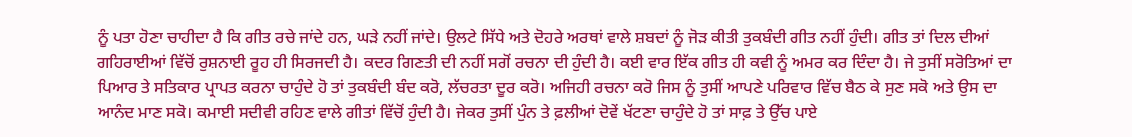ਨੂੰ ਪਤਾ ਹੋਣਾ ਚਾਹੀਦਾ ਹੈ ਕਿ ਗੀਤ ਰਚੇ ਜਾਂਦੇ ਹਨ, ਘੜੇ ਨਹੀਂ ਜਾਂਦੇ। ਉਲਟੇ ਸਿੱਧੇ ਅਤੇ ਦੋਹਰੇ ਅਰਥਾਂ ਵਾਲੇ ਸ਼ਬਦਾਂ ਨੂੰ ਜੋੜ ਕੀਤੀ ਤੁਕਬੰਦੀ ਗੀਤ ਨਹੀਂ ਹੁੰਦੀ। ਗੀਤ ਤਾਂ ਦਿਲ ਦੀਆਂ ਗਹਿਰਾਈਆਂ ਵਿੱਚੋਂ ਰੁਸ਼ਨਾਈ ਰੂਹ ਹੀ ਸਿਰਜਦੀ ਹੈ। ਕਦਰ ਗਿਣਤੀ ਦੀ ਨਹੀਂ ਸਗੋਂ ਰਚਨਾ ਦੀ ਹੁੰਦੀ ਹੈ। ਕਈ ਵਾਰ ਇੱਕ ਗੀਤ ਹੀ ਕਵੀ ਨੂੰ ਅਮਰ ਕਰ ਦਿੰਦਾ ਹੈ। ਜੇ ਤੁਸੀਂ ਸਰੋਤਿਆਂ ਦਾ ਪਿਆਰ ਤੇ ਸਤਿਕਾਰ ਪ੍ਰਾਪਤ ਕਰਨਾ ਚਾਹੁੰਦੇ ਹੋ ਤਾਂ ਤੁਕਬੰਦੀ ਬੰਦ ਕਰੋ, ਲੱਚਰਤਾ ਦੂਰ ਕਰੋ। ਅਜਿਹੀ ਰਚਨਾ ਕਰੋ ਜਿਸ ਨੂੰ ਤੁਸੀਂ ਆਪਣੇ ਪਰਿਵਾਰ ਵਿੱਚ ਬੈਠ ਕੇ ਸੁਣ ਸਕੋ ਅਤੇ ਉਸ ਦਾ ਆਨੰਦ ਮਾਣ ਸਕੋ। ਕਮਾਈ ਸਦੀਵੀ ਰਹਿਣ ਵਾਲੇ ਗੀਤਾਂ ਵਿੱਚੋਂ ਹੁੰਦੀ ਹੈ। ਜੇਕਰ ਤੁਸੀਂ ਪੁੰਨ ਤੇ ਫ਼ਲੀਆਂ ਦੋਵੇਂ ਖੱਟਣਾ ਚਾਹੁੰਦੇ ਹੋ ਤਾਂ ਸਾਫ਼ ਤੇ ਉੱਚ ਪਾਏ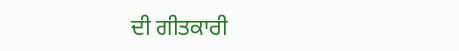ਦੀ ਗੀਤਕਾਰੀ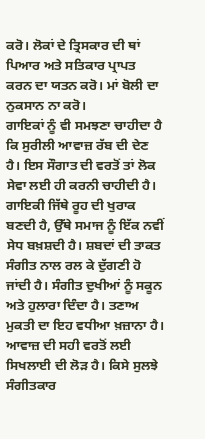ਕਰੋ। ਲੋਕਾਂ ਦੇ ਤ੍ਰਿਸਕਾਰ ਦੀ ਥਾਂ ਪਿਆਰ ਅਤੇ ਸਤਿਕਾਰ ਪ੍ਰਾਪਤ ਕਰਨ ਦਾ ਯਤਨ ਕਰੋ। ਮਾਂ ਬੋਲੀ ਦਾ ਨੁਕਸਾਨ ਨਾ ਕਰੋ।
ਗਾਇਕਾਂ ਨੂੰ ਵੀ ਸਮਝਣਾ ਚਾਹੀਦਾ ਹੈ ਕਿ ਸੁਰੀਲੀ ਆਵਾਜ਼ ਰੱਬ ਦੀ ਦੇਣ ਹੈ। ਇਸ ਸੌਗਾਤ ਦੀ ਵਰਤੋਂ ਤਾਂ ਲੋਕ ਸੇਵਾ ਲਈ ਹੀ ਕਰਨੀ ਚਾਹੀਦੀ ਹੈ। ਗਾਇਕੀ ਜਿੱਥੇ ਰੂਹ ਦੀ ਖੁਰਾਕ ਬਣਦੀ ਹੈ, ਉੱਥੇ ਸਮਾਜ ਨੂੰ ਇੱਕ ਨਵੀਂ ਸੇਧ ਬਖ਼ਸ਼ਦੀ ਹੈ। ਸ਼ਬਦਾਂ ਦੀ ਤਾਕਤ ਸੰਗੀਤ ਨਾਲ ਰਲ ਕੇ ਦੁੱਗਣੀ ਹੋ ਜਾਂਦੀ ਹੈ। ਸੰਗੀਤ ਦੁਖੀਆਂ ਨੂੰ ਸਕੂਨ ਅਤੇ ਹੁਲਾਰਾ ਦਿੰਦਾ ਹੈ। ਤਣਾਅ ਮੁਕਤੀ ਦਾ ਇਹ ਵਧੀਆ ਖ਼ਜ਼ਾਨਾ ਹੈ। ਆਵਾਜ਼ ਦੀ ਸਹੀ ਵਰਤੋਂ ਲਈ ਸਿਖਲਾਈ ਦੀ ਲੋੜ ਹੈ। ਕਿਸੇ ਸੁਲਝੇ ਸੰਗੀਤਕਾਰ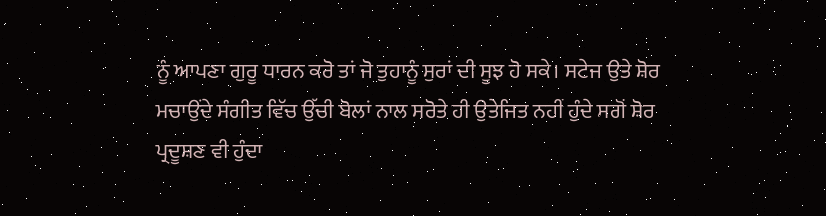ਨੂੰ ਆਪਣਾ ਗੁਰੂ ਧਾਰਨ ਕਰੋ ਤਾਂ ਜੋ ਤੁਹਾਨੂੰ ਸੁਰਾਂ ਦੀ ਸੂਝ ਹੋ ਸਕੇ। ਸਟੇਜ ਉਤੇ ਸ਼ੋਰ ਮਚਾਉਂਦੇ ਸੰਗੀਤ ਵਿੱਚ ਉੱਚੀ ਬੋਲਾਂ ਨਾਲ ਸਰੋਤੇ ਹੀ ਉਤੇਜਿਤ ਨਹੀਂ ਹੁੰਦੇ ਸਗੋਂ ਸ਼ੋਰ ਪ੍ਰਦੂਸ਼ਣ ਵੀ ਹੁੰਦਾ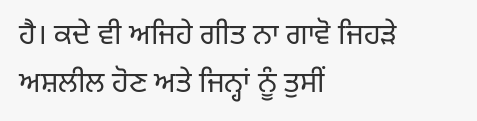ਹੈ। ਕਦੇ ਵੀ ਅਜਿਹੇ ਗੀਤ ਨਾ ਗਾਵੋ ਜਿਹੜੇ ਅਸ਼ਲੀਲ ਹੋਣ ਅਤੇ ਜਿਨ੍ਹਾਂ ਨੂੰ ਤੁਸੀਂ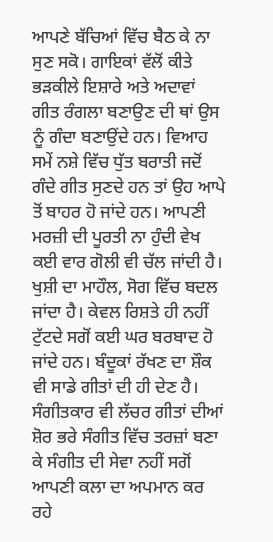ਆਪਣੇ ਬੱਚਿਆਂ ਵਿੱਚ ਬੈਠ ਕੇ ਨਾ ਸੁਣ ਸਕੋ। ਗਾਇਕਾਂ ਵੱਲੋਂ ਕੀਤੇ ਭੜਕੀਲੇ ਇਸ਼ਾਰੇ ਅਤੇ ਅਦਾਵਾਂ ਗੀਤ ਰੰਗਲਾ ਬਣਾਉਣ ਦੀ ਥਾਂ ਉਸ ਨੂੰ ਗੰਦਾ ਬਣਾਉਂਦੇ ਹਨ। ਵਿਆਹ ਸਮੇਂ ਨਸ਼ੇ ਵਿੱਚ ਧੁੱਤ ਬਰਾਤੀ ਜਦੋਂ ਗੰਦੇ ਗੀਤ ਸੁਣਦੇ ਹਨ ਤਾਂ ਉਹ ਆਪੇ ਤੋਂ ਬਾਹਰ ਹੋ ਜਾਂਦੇ ਹਨ। ਆਪਣੀ ਮਰਜ਼ੀ ਦੀ ਪੂਰਤੀ ਨਾ ਹੁੰਦੀ ਵੇਖ ਕਈ ਵਾਰ ਗੋਲੀ ਵੀ ਚੱਲ ਜਾਂਦੀ ਹੈ। ਖੁਸ਼ੀ ਦਾ ਮਾਹੌਲ, ਸੋਗ ਵਿੱਚ ਬਦਲ ਜਾਂਦਾ ਹੈ। ਕੇਵਲ ਰਿਸ਼ਤੇ ਹੀ ਨਹੀਂ ਟੁੱਟਦੇ ਸਗੋਂ ਕਈ ਘਰ ਬਰਬਾਦ ਹੋ ਜਾਂਦੇ ਹਨ। ਬੰਦੂਕਾਂ ਰੱਖਣ ਦਾ ਸ਼ੌਕ ਵੀ ਸਾਡੇ ਗੀਤਾਂ ਦੀ ਹੀ ਦੇਣ ਹੈ।
ਸੰਗੀਤਕਾਰ ਵੀ ਲੱਚਰ ਗੀਤਾਂ ਦੀਆਂ ਸ਼ੋਰ ਭਰੇ ਸੰਗੀਤ ਵਿੱਚ ਤਰਜ਼ਾਂ ਬਣਾ ਕੇ ਸੰਗੀਤ ਦੀ ਸੇਵਾ ਨਹੀਂ ਸਗੋਂ ਆਪਣੀ ਕਲਾ ਦਾ ਅਪਮਾਨ ਕਰ ਰਹੇ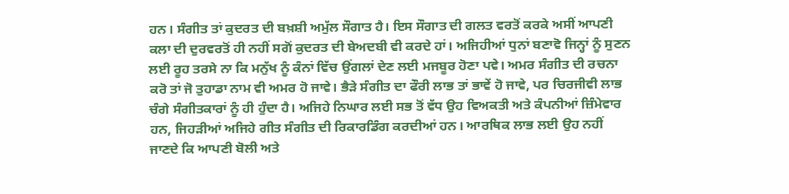ਹਨ। ਸੰਗੀਤ ਤਾਂ ਕੁਦਰਤ ਦੀ ਬਖ਼ਸ਼ੀ ਅਮੁੱਲ ਸੌਗਾਤ ਹੈ। ਇਸ ਸੌਗਾਤ ਦੀ ਗਲਤ ਵਰਤੋਂ ਕਰਕੇ ਅਸੀਂ ਆਪਣੀ ਕਲਾ ਦੀ ਦੁਰਵਰਤੋਂ ਹੀ ਨਹੀਂ ਸਗੋਂ ਕੁਦਰਤ ਦੀ ਬੇਅਦਬੀ ਵੀ ਕਰਦੇ ਹਾਂ। ਅਜਿਹੀਆਂ ਧੁਨਾਂ ਬਣਾਵੋ ਜਿਨ੍ਹਾਂ ਨੂੰ ਸੁਣਨ ਲਈ ਰੂਹ ਤਰਸੇ ਨਾ ਕਿ ਮਨੁੱਖ ਨੂੰ ਕੰਨਾਂ ਵਿੱਚ ਉਂਗਲਾਂ ਦੇਣ ਲਈ ਮਜਬੂਰ ਹੋਣਾ ਪਵੇ। ਅਮਰ ਸੰਗੀਤ ਦੀ ਰਚਨਾ ਕਰੋ ਤਾਂ ਜੋ ਤੁਹਾਡਾ ਨਾਮ ਵੀ ਅਮਰ ਹੋ ਜਾਵੇ। ਭੈੜੇ ਸੰਗੀਤ ਦਾ ਫੌਰੀ ਲਾਭ ਤਾਂ ਭਾਵੇਂ ਹੋ ਜਾਵੇ, ਪਰ ਚਿਰਜੀਵੀ ਲਾਭ ਚੰਗੇ ਸੰਗੀਤਕਾਰਾਂ ਨੂੰ ਹੀ ਹੁੰਦਾ ਹੈ। ਅਜਿਹੇ ਨਿਘਾਰ ਲਈ ਸਭ ਤੋਂ ਵੱਧ ਉਹ ਵਿਅਕਤੀ ਅਤੇ ਕੰਪਨੀਆਂ ਜ਼ਿੰਮੇਵਾਰ ਹਨ, ਜਿਹੜੀਆਂ ਅਜਿਹੇ ਗੀਤ ਸੰਗੀਤ ਦੀ ਰਿਕਾਰਡਿੰਗ ਕਰਦੀਆਂ ਹਨ। ਆਰਥਿਕ ਲਾਭ ਲਈ ਉਹ ਨਹੀਂ ਜਾਣਦੇ ਕਿ ਆਪਣੀ ਬੋਲੀ ਅਤੇ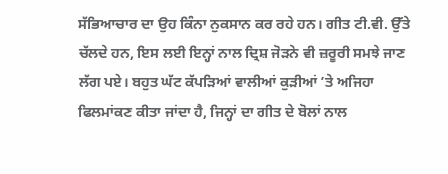ਸੱਭਿਆਚਾਰ ਦਾ ਉਹ ਕਿੰਨਾ ਨੁਕਸਾਨ ਕਰ ਰਹੇ ਹਨ। ਗੀਤ ਟੀ.ਵੀ. ਉੱਤੇ ਚੱਲਦੇ ਹਨ, ਇਸ ਲਈ ਇਨ੍ਹਾਂ ਨਾਲ ਦ੍ਰਿਸ਼ ਜੋੜਨੇ ਵੀ ਜ਼ਰੂਰੀ ਸਮਝੇ ਜਾਣ ਲੱਗ ਪਏ। ਬਹੁਤ ਘੱਟ ਕੱਪੜਿਆਂ ਵਾਲੀਆਂ ਕੁੜੀਆਂ ’ਤੇ ਅਜਿਹਾ ਫਿਲਮਾਂਕਣ ਕੀਤਾ ਜਾਂਦਾ ਹੈ, ਜਿਨ੍ਹਾਂ ਦਾ ਗੀਤ ਦੇ ਬੋਲਾਂ ਨਾਲ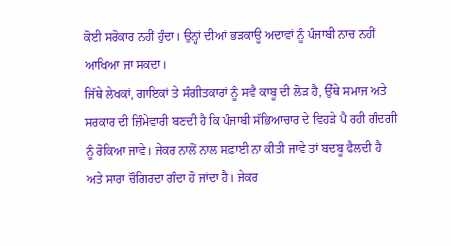ਕੋਈ ਸਰੋਕਾਰ ਨਹੀਂ ਹੁੰਦਾ। ਉਨ੍ਹਾਂ ਦੀਆਂ ਭੜਕਾਊ ਅਦਾਵਾਂ ਨੂੰ ਪੰਜਾਬੀ ਨਾਚ ਨਹੀਂ ਆਖਿਆ ਜਾ ਸਕਦਾ।
ਜਿੱਥੇ ਲੇਖਕਾਂ, ਗਾਇਕਾਂ ਤੇ ਸੰਗੀਤਕਾਰਾਂ ਨੂੰ ਸਵੈ ਕਾਬੂ ਦੀ ਲੋੜ ਹੈ, ਉੱਥੇ ਸਮਾਜ ਅਤੇ ਸਰਕਾਰ ਦੀ ਜ਼ਿੰਮੇਵਾਰੀ ਬਣਦੀ ਹੈ ਕਿ ਪੰਜਾਬੀ ਸੱਭਿਆਚਾਰ ਦੇ ਵਿਹੜੇ ਪੈ ਰਹੀ ਗੰਦਗੀ ਨੂੰ ਰੋਕਿਆ ਜਾਵੇ। ਜੇਕਰ ਨਾਲੋਂ ਨਾਲ ਸਫ਼ਾਈ ਨਾ ਕੀਤੀ ਜਾਵੇ ਤਾਂ ਬਦਬੂ ਫੈਲਦੀ ਹੈ ਅਤੇ ਸਾਰਾ ਚੌਗਿਰਦਾ ਗੰਦਾ ਹੋ ਜਾਂਦਾ ਹੈ। ਜੇਕਰ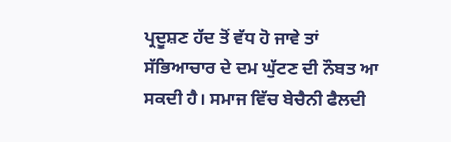ਪ੍ਰਦੂਸ਼ਣ ਹੱਦ ਤੋਂ ਵੱਧ ਹੋ ਜਾਵੇ ਤਾਂ ਸੱਭਿਆਚਾਰ ਦੇ ਦਮ ਘੁੱਟਣ ਦੀ ਨੌਬਤ ਆ ਸਕਦੀ ਹੈ। ਸਮਾਜ ਵਿੱਚ ਬੇਚੈਨੀ ਫੈਲਦੀ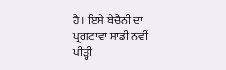ਹੈ। ਇਸੇ ਬੇਚੈਨੀ ਦਾ ਪ੍ਰਗਟਾਵਾ ਸਾਡੀ ਨਵੀਂ ਪੀੜ੍ਹੀ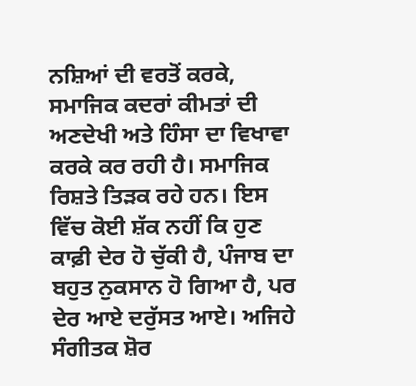ਨਸ਼ਿਆਂ ਦੀ ਵਰਤੋਂ ਕਰਕੇ, ਸਮਾਜਿਕ ਕਦਰਾਂ ਕੀਮਤਾਂ ਦੀ ਅਣਦੇਖੀ ਅਤੇ ਹਿੰਸਾ ਦਾ ਵਿਖਾਵਾ ਕਰਕੇ ਕਰ ਰਹੀ ਹੈ। ਸਮਾਜਿਕ ਰਿਸ਼ਤੇ ਤਿੜਕ ਰਹੇ ਹਨ। ਇਸ ਵਿੱਚ ਕੋਈ ਸ਼ੱਕ ਨਹੀਂ ਕਿ ਹੁਣ ਕਾਫ਼ੀ ਦੇਰ ਹੋ ਚੁੱਕੀ ਹੈ, ਪੰਜਾਬ ਦਾ ਬਹੁਤ ਨੁਕਸਾਨ ਹੋ ਗਿਆ ਹੈ, ਪਰ ਦੇਰ ਆਏ ਦਰੁੱਸਤ ਆਏ। ਅਜਿਹੇ ਸੰਗੀਤਕ ਸ਼ੋਰ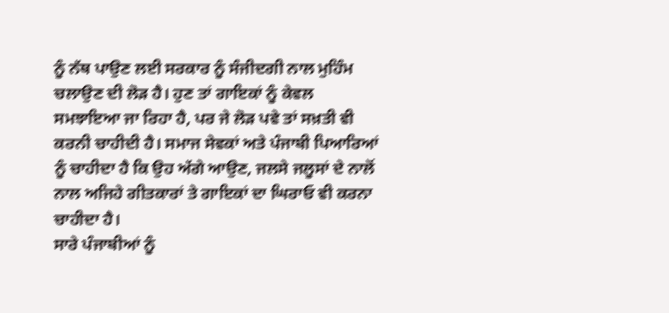ਨੂੰ ਨੱਥ ਪਾਉਣ ਲਈ ਸਰਕਾਰ ਨੂੰ ਸੰਜੀਦਗੀ ਨਾਲ ਮੁਹਿੰਮ ਚਲਾਉਣ ਦੀ ਲੋੜ ਹੈ। ਹੁਣ ਤਾਂ ਗਾਇਕਾਂ ਨੂੰ ਕੇਵਲ ਸਮਝਾਇਆ ਜਾ ਰਿਹਾ ਹੈ, ਪਰ ਜੇ ਲੋੜ ਪਵੇ ਤਾਂ ਸਖ਼ਤੀ ਵੀ ਕਰਨੀ ਚਾਹੀਦੀ ਹੈ। ਸਮਾਜ ਸੇਵਕਾਂ ਅਤੇ ਪੰਜਾਬੀ ਪਿਆਰਿਆਂ ਨੂੰ ਚਾਹੀਦਾ ਹੈ ਕਿ ਉਹ ਅੱਗੇ ਆਉਣ, ਜਲਸੇ ਜਲੂਸਾਂ ਦੇ ਨਾਲੋਂ ਨਾਲ ਅਜਿਹੇ ਗੀਤਕਾਰਾਂ ਤੇ ਗਾਇਕਾਂ ਦਾ ਘਿਰਾਓ ਵੀ ਕਰਨਾ ਚਾਹੀਦਾ ਹੈ।
ਸਾਰੇ ਪੰਜਾਬੀਆਂ ਨੂੰ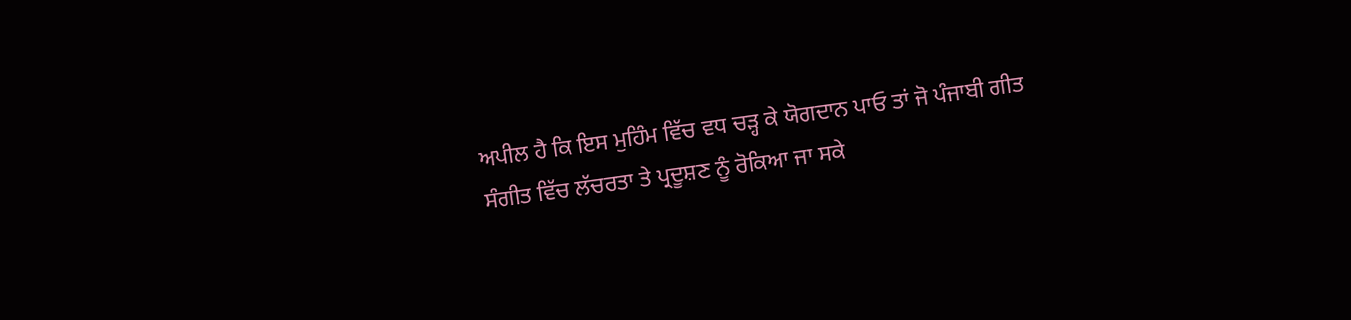ਅਪੀਲ ਹੈ ਕਿ ਇਸ ਮੁਹਿੰਮ ਵਿੱਚ ਵਧ ਚੜ੍ਹ ਕੇ ਯੋਗਦਾਨ ਪਾਓ ਤਾਂ ਜੋ ਪੰਜਾਬੀ ਗੀਤ ਸੰਗੀਤ ਵਿੱਚ ਲੱਚਰਤਾ ਤੇ ਪ੍ਰਦੂਸ਼ਣ ਨੂੰ ਰੋਕਿਆ ਜਾ ਸਕੇ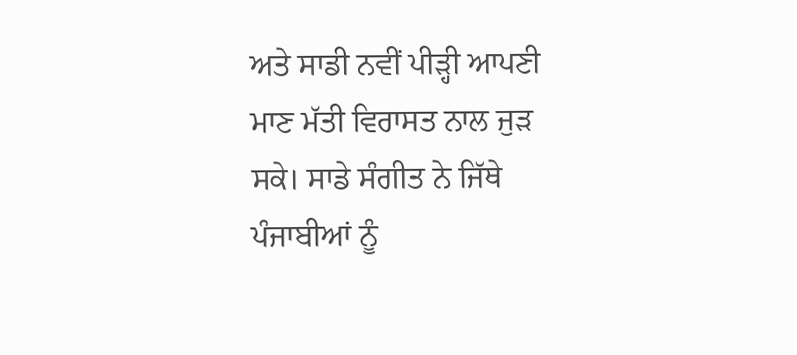ਅਤੇ ਸਾਡੀ ਨਵੀਂ ਪੀੜ੍ਹੀ ਆਪਣੀ ਮਾਣ ਮੱਤੀ ਵਿਰਾਸਤ ਨਾਲ ਜੁੜ ਸਕੇ। ਸਾਡੇ ਸੰਗੀਤ ਨੇ ਜਿੱਥੇ ਪੰਜਾਬੀਆਂ ਨੂੰ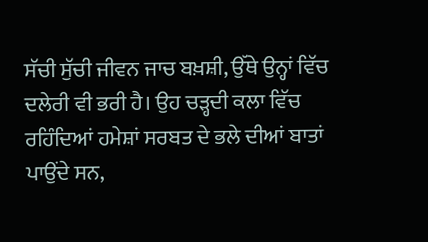ਸੱਚੀ ਸੁੱਚੀ ਜੀਵਨ ਜਾਚ ਬਖ਼ਸ਼ੀ, ਉੱਥੇ ਉਨ੍ਹਾਂ ਵਿੱਚ ਦਲੇਰੀ ਵੀ ਭਰੀ ਹੈ। ਉਹ ਚੜ੍ਹਦੀ ਕਲਾ ਵਿੱਚ ਰਹਿੰਦਿਆਂ ਹਮੇਸ਼ਾਂ ਸਰਬਤ ਦੇ ਭਲੇ ਦੀਆਂ ਬਾਤਾਂ ਪਾਉਂਦੇ ਸਨ,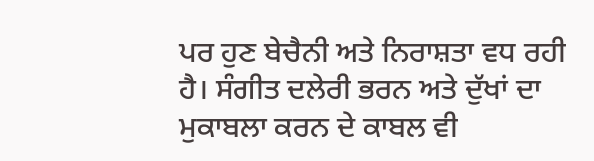ਪਰ ਹੁਣ ਬੇਚੈਨੀ ਅਤੇ ਨਿਰਾਸ਼ਤਾ ਵਧ ਰਹੀ ਹੈ। ਸੰਗੀਤ ਦਲੇਰੀ ਭਰਨ ਅਤੇ ਦੁੱਖਾਂ ਦਾ ਮੁਕਾਬਲਾ ਕਰਨ ਦੇ ਕਾਬਲ ਵੀ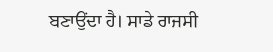ਬਣਾਉਂਦਾ ਹੈ। ਸਾਡੇ ਰਾਜਸੀ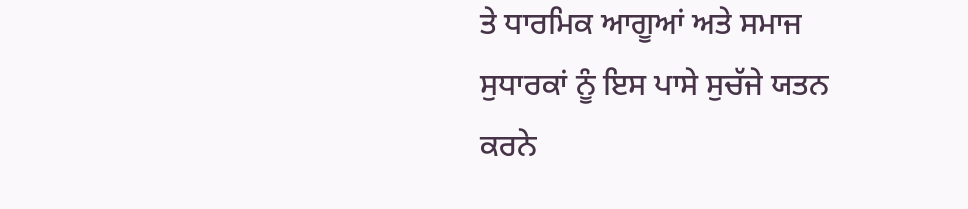ਤੇ ਧਾਰਮਿਕ ਆਗੂਆਂ ਅਤੇ ਸਮਾਜ ਸੁਧਾਰਕਾਂ ਨੂੰ ਇਸ ਪਾਸੇ ਸੁਚੱਜੇ ਯਤਨ ਕਰਨੇ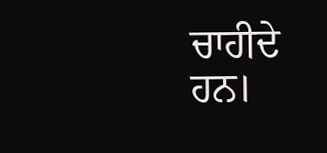ਚਾਹੀਦੇ ਹਨ।